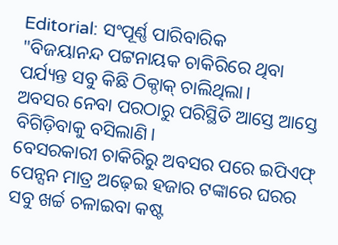Editorial: ସଂପୂର୍ଣ୍ଣ ପାରିବାରିକ
"ବିଜୟାନନ୍ଦ ପଟ୍ଟନାୟକ ଚାକିରିରେ ଥିବା ପର୍ଯ୍ୟନ୍ତ ସବୁ କିଛି ଠିକ୍ଠାକ୍ ଚାଲିଥିଲା।
ଅବସର ନେବା ପରଠାରୁ ପରିସ୍ଥିତି ଆସ୍ତେ ଆସ୍ତେ ବିଗିଡ଼ିବାକୁ ବସିଲାଣି।
ବେସରକାରୀ ଚାକିରିରୁ ଅବସର ପରେ ଇପିଏଫ୍ ପେନ୍ସନ ମାତ୍ର ଅଢ଼େଇ ହଜାର ଟଙ୍କାରେ ଘରର ସବୁ ଖର୍ଚ୍ଚ ଚଳାଇବା କଷ୍ଟ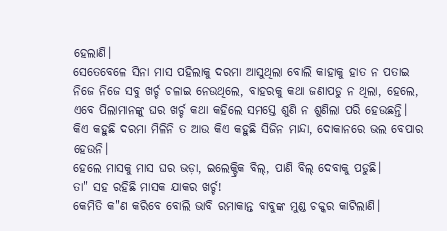ହେଲାଣି।
ସେତେବେଳେ ସିନା ମାସ ପହିଲାକୁ ଦରମା ଆସୁଥିଲା ବୋଲି କାହାକୁ ହାତ ନ ପତାଇ ନିଜେ ନିଜେ ସବୁ ଖର୍ଚ୍ଚ ଚଳାଇ ନେଉଥିଲେ, ବାହରକୁ କଥା ଜଣାପଡୁ ନ ଥିଲା, ହେଲେ, ଏବେ ପିଲାମାନଙ୍କୁ ଘର ଖର୍ଚ୍ଚ କଥା କହିଲେ ସମସ୍ତେ ଶୁଣି ନ ଶୁଣିଲା ପରି ହେଉଛନ୍ତି।
କିଏ କହୁଛି ଦରମା ମିଳିନି ତ ଆଉ କିଏ କହୁଛି ସିଜିନ ମାନ୍ଦା, ଦୋକାନରେ ଭଲ ବେପାର ହେଉନି।
ହେଲେ ମାସକୁ ମାସ ଘର ଭଡ଼ା, ଇଲେକ୍ଟ୍ରିକ ବିଲ୍, ପାଣି ବିଲ୍ ଦେବାକୁ ପଡୁଛି।
ତା" ସହ ରହିଛି ମାସକ ଯାକର ଖର୍ଚ୍ଚ!
କେମିତି କ"ଣ କରିବେ ବୋଲି ଭାବି ରମାକାନ୍ତ ବାବୁଙ୍କ ମୁଣ୍ଡ ଚକ୍କର କାଟିଲାଣି।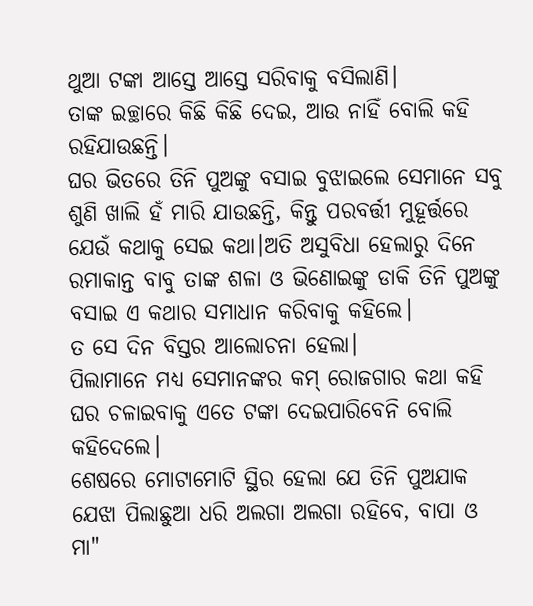ଥୁଆ ଟଙ୍କା ଆସ୍ତେ ଆସ୍ତେ ସରିବାକୁ ବସିଲାଣି।
ତାଙ୍କ ଇଚ୍ଛାରେ କିଛି କିଛି ଦେଇ, ଆଉ ନାହିଁ ବୋଲି କହି ରହିଯାଉଛନ୍ତି।
ଘର ଭିତରେ ତିନି ପୁଅଙ୍କୁ ବସାଇ ବୁଝାଇଲେ ସେମାନେ ସବୁ ଶୁଣି ଖାଲି ହଁ ମାରି ଯାଉଛନ୍ତି, କିନ୍ତୁ ପରବର୍ତ୍ତୀ ମୁହୂର୍ତ୍ତରେ ଯେଉଁ କଥାକୁ ସେଇ କଥା।ଅତି ଅସୁବିଧା ହେଲାରୁ ଦିନେ ରମାକାନ୍ତ ବାବୁ ତାଙ୍କ ଶଳା ଓ ଭିଣୋଇଙ୍କୁ ଡାକି ତିନି ପୁଅଙ୍କୁ ବସାଇ ଏ କଥାର ସମାଧାନ କରିବାକୁ କହିଲେ।
ତ ସେ ଦିନ ବିସ୍ତର ଆଲୋଚନା ହେଲା।
ପିଲାମାନେ ମଧ୍ୟ ସେମାନଙ୍କର କମ୍ ରୋଜଗାର କଥା କହି ଘର ଚଳାଇବାକୁ ଏତେ ଟଙ୍କା ଦେଇପାରିବେନି ବୋଲି କହିଦେଲେ।
ଶେଷରେ ମୋଟାମୋଟି ସ୍ଥିର ହେଲା ଯେ ତିନି ପୁଅଯାକ ଯେଝା ପିଲାଛୁଆ ଧରି ଅଲଗା ଅଲଗା ରହିବେ, ବାପା ଓ ମା"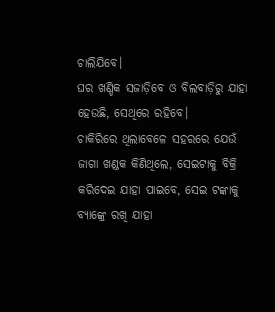ଚାଲିଯିବେ।
ଘର ଖଣ୍ଡିକ ସଜାଡ଼ିବେ ଓ ବିଲବାଡ଼ିରୁ ଯାହା ହେଉଛି, ସେଥିରେ ରହିବେ।
ଚାକିରିରେ ଥିଲାବେଳେ ସହରରେ ଯେଉଁ ଜାଗା ଖଣ୍ଡକ କିଣିଥିଲେ, ସେଇଟାକୁ ବିକ୍ରି କରିଦେଇ ଯାହା ପାଇବେ, ସେଇ ଟଙ୍କାକୁ ବ୍ୟାଙ୍କ୍ରେ ରଖି ଯାହା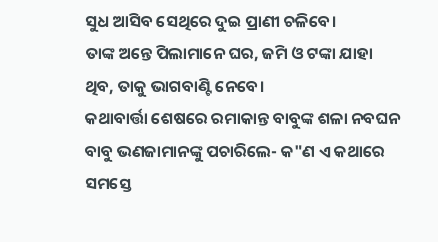ସୁଧ ଆସିବ ସେଥିରେ ଦୁଇ ପ୍ରାଣୀ ଚଳିବେ।
ତାଙ୍କ ଅନ୍ତେ ପିଲାମାନେ ଘର, ଜମି ଓ ଟଙ୍କା ଯାହା ଥିବ, ତାକୁ ଭାଗବାଣ୍ଟି ନେବେ।
କଥାବାର୍ତ୍ତା ଶେଷରେ ରମାକାନ୍ତ ବାବୁଙ୍କ ଶଳା ନବଘନ ବାବୁ ଭଣଜାମାନଙ୍କୁ ପଚାରିଲେ- କ"ଣ ଏ କଥାରେ ସମସ୍ତେ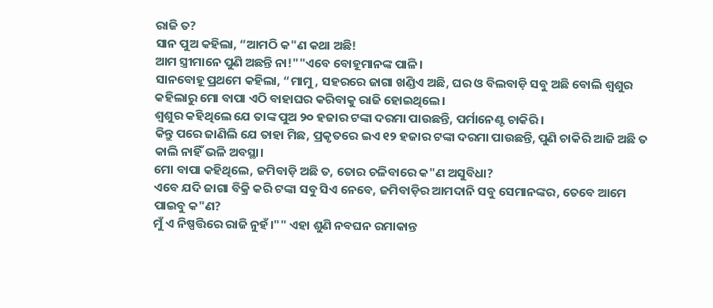ରାଜି ତ?
ସାନ ପୁଅ କହିଲା, “ଆମଠି କ"ଣ କଥା ଅଛି!
ଆମ ସ୍ତ୍ରୀମାନେ ପୁଣି ଅଛନ୍ତି ନା!""ଏବେ ବୋହୂମାନଙ୍କ ପାଳି।
ସାନବୋହୂ ପ୍ରଥମେ କହିଲା, “ମାମୁ, ସହରରେ ଜାଗା ଖଣ୍ଡିଏ ଅଛି, ଘର ଓ ବିଲବାଡ଼ି ସବୁ ଅଛି ବୋଲି ଶ୍ବଶୁର କହିଲାରୁ ମୋ ବାପା ଏଠି ବାହାଘର କରିବାକୁ ରାଜି ହୋଇଥିଲେ।
ଶ୍ବଶୁର କହିଥିଲେ ଯେ ତାଙ୍କ ପୁଅ ୨୦ ହଜାର ଟଙ୍କା ଦରମା ପାଉଛନ୍ତି, ପର୍ମାନେଣ୍ଟ ଚାକିରି।
କିନ୍ତୁ ପରେ ଜାଣିଲି ଯେ ତାହା ମିଛ, ପ୍ରକୃତରେ ଇଏ ୧୨ ହଜାର ଟଙ୍କା ଦରମା ପାଉଛନ୍ତି, ପୁଣି ଚାକିରି ଆଜି ଅଛି ତ କାଲି ନାହିଁ ଭଳି ଅବସ୍ଥା।
ମୋ ବାପା କହିଥିଲେ, ଜମିବାଡ଼ି ଅଛି ତ, ତୋର ଚଳିବାରେ କ"ଣ ଅସୁବିଧା?
ଏବେ ଯଦି ଜାଗା ବିକ୍ରି କରି ଟଙ୍କା ସବୁ ସିଏ ନେବେ, ଜମିବାଡ଼ିର ଆମଦାନି ସବୁ ସେମାନଙ୍କର, ତେବେ ଆମେ ପାଇବୁ କ"ଣ?
ମୁଁ ଏ ନିଷ୍ପତ୍ତିରେ ରାଜି ନୁହଁ।"" ଏହା ଶୁଣି ନବଘନ ରମାକାନ୍ତ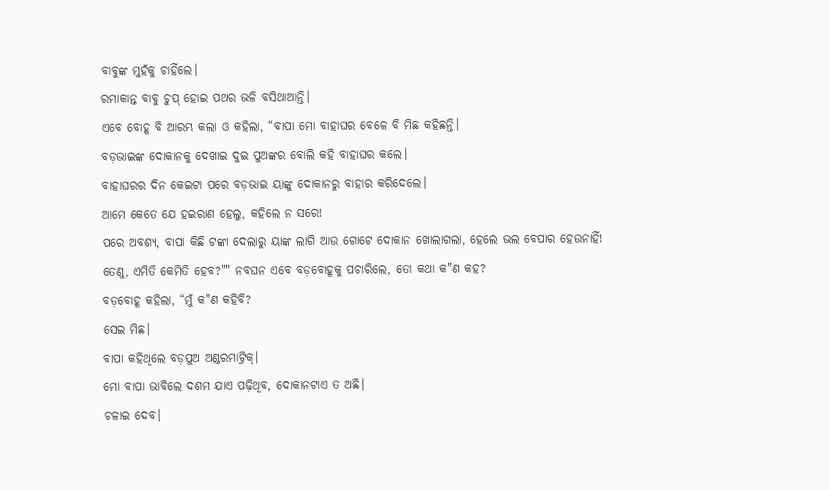ବାବୁଙ୍କ ମୁହଁକୁ ଚାହିଁଲେ।
ରମାକାନ୍ତ ବାବୁ ଚୁପ୍ ହୋଇ ପଥର ଭଳି ବସିଥାଆନ୍ତି।
ଏବେ ବୋହୂ ବି ଆରମ୍ଭ କଲା ଓ କହିଲା, “ବାପା ମୋ ବାହାଘର ବେଳେ ବି ମିଛ କହିଛନ୍ତି।
ବଡ଼ଭାଇଙ୍କ ଦୋକାନକୁ ଦେଖାଇ ଦୁଇ ପୁଅଙ୍କର ବୋଲି କହି ବାହାଘର କଲେ।
ବାହାଘରର ଦିନ କେଇଟା ପରେ ବଡ଼ଭାଇ ୟାଙ୍କୁ ଦୋକାନରୁ ବାହାର କରିଦେଲେ।
ଆମେ କେତେ ଯେ ହଇରାଣ ହେଲୁ, କହିଲେ ନ ସରେ!
ପରେ ଅବଶ୍ୟ, ବାପା କିଛି ଟଙ୍କା ଦେଲାରୁ ୟାଙ୍କ ଲାଗି ଆଉ ଗୋଟେ ଦୋକାନ ଖୋଲାଗଲା, ହେଲେ ଭଲ ବେପାର ହେଉନାହିଁ!
ତେଣୁ, ଏମିତି କେମିତି ହେବ?"" ନବଘନ ଏବେ ବଡ଼ବୋହୂକୁ ପଚାରିଲେ, ତୋ କଥା କ"ଣ କହ?
ବଡ଼ବୋହୂ କହିଲା, “ମୁଁ କ"ଣ କହିବି?
ସେଇ ମିଛ।
ବାପା କହିଥିଲେ ବଡ଼ପୁଅ ଅଣ୍ଡରମାଟ୍ରିକ୍।
ମୋ ବାପା ଭାବିଲେ ଦଶମ ଯାଏ ପଢ଼ିଥିବ, ଦୋକାନଟାଏ ତ ଅଛି।
ଚଳାଇ ଦେବ।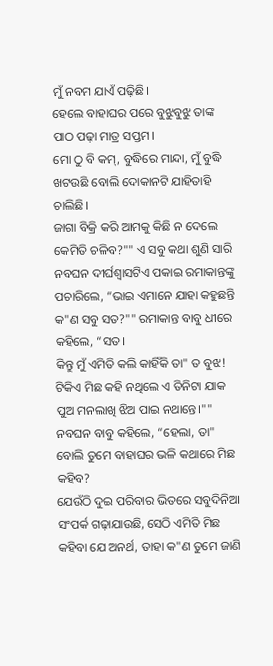ମୁଁ ନବମ ଯାଏଁ ପଢ଼ିଛି।
ହେଲେ ବାହାଘର ପରେ ବୁଝୁବୁଝୁ ତାଙ୍କ ପାଠ ପଢ଼ା ମାତ୍ର ସପ୍ତମ।
ମୋ ଠୁ ବି କମ୍, ବୁଦ୍ଧିରେ ମାନ୍ଦା, ମୁଁ ବୁଦ୍ଧି ଖଟଉଛି ବୋଲି ଦୋକାନଟି ଯାହିତାହି ଚାଲିଛି।
ଜାଗା ବିକ୍ରି କରି ଆମକୁ କିଛି ନ ଦେଲେ କେମିତି ଚଳିବ?"" ଏ ସବୁ କଥା ଶୁଣି ସାରି ନବଘନ ଦୀର୍ଘଶ୍ବାସଟିଏ ପକାଇ ରମାକାନ୍ତଙ୍କୁ ପଚାରିଲେ, “ଭାଇ ଏମାନେ ଯାହା କହୁଛନ୍ତି କ"ଣ ସବୁ ସତ?"" ରମାକାନ୍ତ ବାବୁ ଧୀରେ କହିଲେ, “ସତ।
କିନ୍ତୁ ମୁଁ ଏମିତି କଲି କାହିଁକି ତା" ତ ବୁଝ!
ଟିକିଏ ମିଛ କହି ନଥିଲେ ଏ ତିନିଟା ଯାକ ପୁଅ ମନଲାଖି ଝିଅ ପାଇ ନଥାନ୍ତେ।"" ନବଘନ ବାବୁ କହିଲେ, “ହେଲା, ତା" ବୋଲି ତୁମେ ବାହାଘର ଭଳି କଥାରେ ମିଛ କହିବ?
ଯେଉଁଠି ଦୁଇ ପରିବାର ଭିତରେ ସବୁଦିନିଆ ସଂପର୍କ ଗଢ଼ାଯାଉଛି, ସେଠି ଏମିତି ମିଛ କହିବା ଯେ ଅନର୍ଥ, ତାହା କ"ଣ ତୁମେ ଜାଣି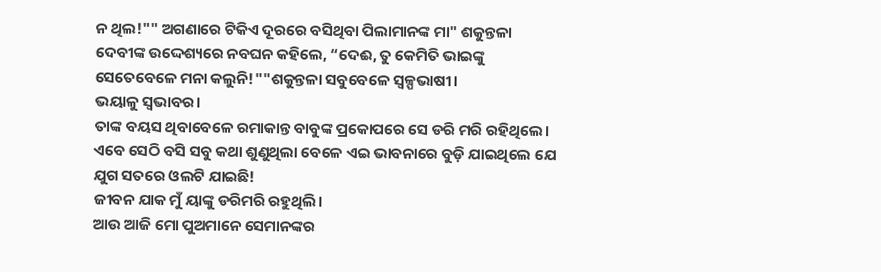ନ ଥିଲ!"" ଅଗଣାରେ ଟିକିଏ ଦୂରରେ ବସିଥିବା ପିଲାମାନଙ୍କ ମା" ଶକୁନ୍ତଳା ଦେବୀଙ୍କ ଉଦ୍ଦେଶ୍ୟରେ ନବଘନ କହିଲେ, “ଦେଈ, ତୁ କେମିତି ଭାଇଙ୍କୁ ସେତେବେଳେ ମନା କଲୁନି!""ଶକୁନ୍ତଳା ସବୁବେଳେ ସ୍ବଳ୍ପଭାଷୀ।
ଭୟାଳୁ ସ୍ବଭାବର।
ତାଙ୍କ ବୟସ ଥିବାବେଳେ ରମାକାନ୍ତ ବାବୁଙ୍କ ପ୍ରକୋପରେ ସେ ଡରି ମରି ରହିଥିଲେ।
ଏବେ ସେଠି ବସି ସବୁ କଥା ଶୁଣୁଥିଲା ବେଳେ ଏଇ ଭାବନାରେ ବୁଡ଼ି ଯାଇଥିଲେ ଯେ ଯୁଗ ସତରେ ଓଲଟି ଯାଇଛି!
ଜୀବନ ଯାକ ମୁଁ ୟାଙ୍କୁ ଡରିମରି ରହୁଥିଲି।
ଆଉ ଆଜି ମୋ ପୁଅମାନେ ସେମାନଙ୍କର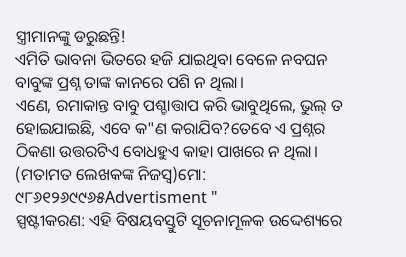ସ୍ତ୍ରୀମାନଙ୍କୁ ଡରୁଛନ୍ତି!
ଏମିତି ଭାବନା ଭିତରେ ହଜି ଯାଇଥିବା ବେଳେ ନବଘନ ବାବୁଙ୍କ ପ୍ରଶ୍ନ ତାଙ୍କ କାନରେ ପଶି ନ ଥିଲା।
ଏଣେ, ରମାକାନ୍ତ ବାବୁ ପଶ୍ଚାତ୍ତାପ କରି ଭାବୁଥିଲେ, ଭୁଲ୍ ତ ହୋଇଯାଇଛି, ଏବେ କ"ଣ କରାଯିବ?ତେବେ ଏ ପ୍ରଶ୍ନର ଠିକଣା ଉତ୍ତରଟିଏ ବୋଧହୁଏ କାହା ପାଖରେ ନ ଥିଲା। (ମତାମତ ଲେଖକଙ୍କ ନିଜସ୍ବ)ମୋ: ୯୮୬୧୨୬୯୯୬୫Advertisment "
ସ୍ପଷ୍ଟୀକରଣ: ଏହି ବିଷୟବସ୍ତୁଟି ସୂଚନାମୂଳକ ଉଦ୍ଦେଶ୍ୟରେ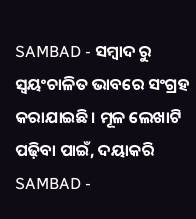SAMBAD - ସମ୍ବାଦ ରୁ ସ୍ୱୟଂଚାଳିତ ଭାବରେ ସଂଗ୍ରହ କରାଯାଇଛି। ମୂଳ ଲେଖାଟି ପଢ଼ିବା ପାଇଁ, ଦୟାକରି SAMBAD -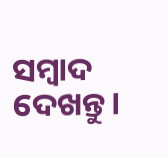ସମ୍ବାଦ ଦେଖନ୍ତୁ।